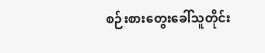စဉ်းစားတွေးခေါ်သူတိုင်း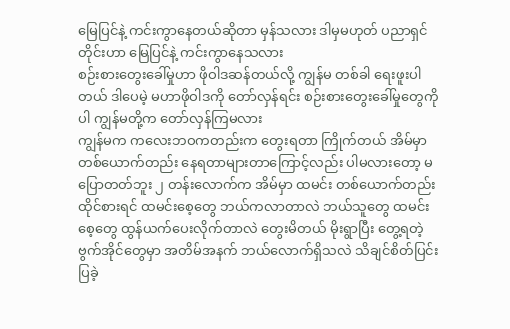မြေပြင်နဲ့ ကင်းကွာနေတယ်ဆိုတာ မှန်သလား ဒါမှမဟုတ် ပညာရှင်တိုင်းဟာ မြေပြင်နဲ့ ကင်းကွာနေသလား
စဉ်းစားတွေးခေါ်မှုဟာ ဖိုဝါဒဆန်တယ်လို့ ကျွန်မ တစ်ခါ ရေးဖူးပါတယ် ဒါပေမဲ့ မဟာဖိုဝါဒကို တော်လှန်ရင်း စဉ်းစားတွေးခေါ်မှုတွေကိုပါ ကျွန်မတို့က တော်လှန်ကြမလား
ကျွန်မက ကလေးဘဝကတည်းက တွေးရတာ ကြိုက်တယ် အိမ်မှာ တစ်ယောက်တည်း နေရတာများတာကြောင့်လည်း ပါမလားတော့ မပြောတတ်ဘူး ၂ တန်းလောက်က အိမ်မှာ ထမင်း တစ်ယောက်တည်း ထိုင်စားရင် ထမင်းစေ့တွေ ဘယ်ကလာတာလဲ ဘယ်သူတွေ ထမင်းစေ့တွေ ထွန်ယက်ပေးလိုက်တာလဲ တွေးမိတယ် မိုးရွာပြီး တွေ့ရတဲ့ ဗွက်အိုင်တွေမှာ အတိမ်အနက် ဘယ်လောက်ရှိသလဲ သိချင်စိတ်ပြင်းပြခဲ့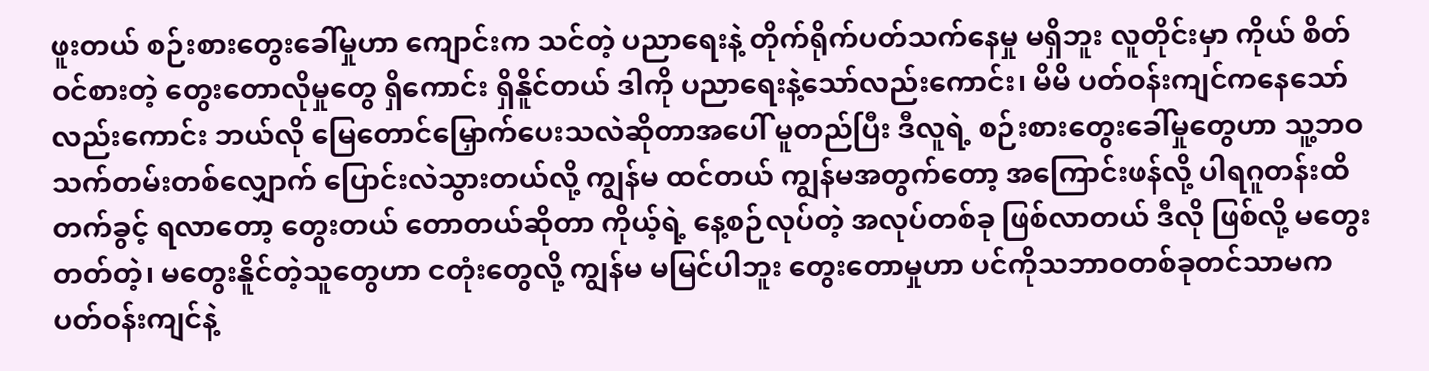ဖူးတယ် စဉ်းစားတွေးခေါ်မှုဟာ ကျောင်းက သင်တဲ့ ပညာရေးနဲ့ တိုက်ရိုက်ပတ်သက်နေမှု မရှိဘူး လူတိုင်းမှာ ကိုယ် စိတ်ဝင်စားတဲ့ တွေးတောလိုမှုတွေ ရှိကောင်း ရှိနိူင်တယ် ဒါကို ပညာရေးနဲ့သော်လည်းကောင်း၊ မိမိ ပတ်ဝန်းကျင်ကနေသော်လည်းကောင်း ဘယ်လို မြေတောင်မြှောက်ပေးသလဲဆိုတာအပေါ် မူတည်ပြီး ဒီလူရဲ့ စဉ်းစားတွေးခေါ်မှုတွေဟာ သူ့ဘဝသက်တမ်းတစ်လျှောက် ပြောင်းလဲသွားတယ်လို့ ကျွန်မ ထင်တယ် ကျွန်မအတွက်တော့ အကြောင်းဖန်လို့ ပါရဂူတန်းထိ တက်ခွင့် ရလာတော့ တွေးတယ် တောတယ်ဆိုတာ ကိုယ့်ရဲ့ နေ့စဉ်လုပ်တဲ့ အလုပ်တစ်ခု ဖြစ်လာတယ် ဒီလို ဖြစ်လို့ မတွေးတတ်တဲ့၊ မတွေးနိူင်တဲ့သူတွေဟာ ငတုံးတွေလို့ ကျွန်မ မမြင်ပါဘူး တွေးတောမှုဟာ ပင်ကိုသဘာဝတစ်ခုတင်သာမက ပတ်ဝန်းကျင်နဲ့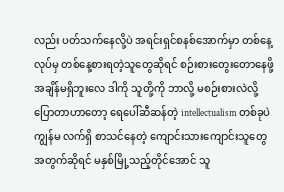လည်း ပတ်သက်နေလို့ပဲ အရင်းရှင်စနစ်အောက်မှာ တစ်နေ့လုပ်မှ တစ်နေ့စားရတဲ့သူတွေဆိုရင် စဉ်းစားတွေးတောနေဖို့ အချိန်မရှိဘူးလေ ဒါကို သူတို့ကို ဘာလို့ မစဉ်းစားလဲလို့ ပြောတာဟာတော့ ရေပေါ်ဆီဆန်တဲ့ intellectualism တစ်ခုပဲ ကျွန်မ လက်ရှိ စာသင်နေတဲ့ ကျောင်းသားကျောင်းသူတွေအတွက်ဆိုရင် မနှစ်မြို့သည့်တိုင်အောင် သူ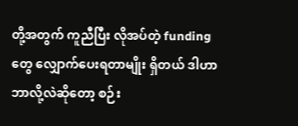တို့အတွက် ကူညီပြီး လိုအပ်တဲ့ funding တွေ လျှောက်ပေးရတာမျိုး ရှိတယ် ဒါဟာ ဘာလို့လဲဆိုတော့ စဉ်း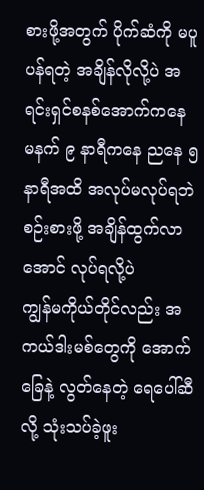စားဖို့အတွက် ပိုက်ဆံကို မပူပန်ရတဲ့ အချိန်လိုလို့ပဲ အရင်းရှင်စနစ်အောက်ကနေ မနက် ၉ နာရီကနေ ညနေ ၅ နာရီအထိ အလုပ်မလုပ်ရဘဲ စဉ်းစားဖို့ အချိန်ထွက်လာအောင် လုပ်ရလို့ပဲ
ကျွန်မကိုယ်တိုင်လည်း အကယ်ဒါးမစ်တွေကို အောက်ခြေနဲ့ လွတ်နေတဲ့ ရေပေါ်ဆီလို့ သုံးသပ်ခဲ့ဖူး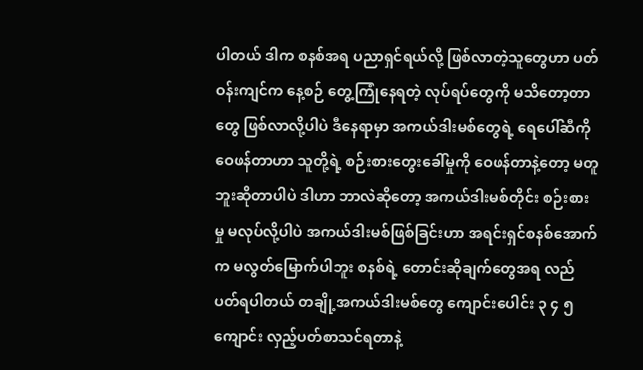ပါတယ် ဒါက စနစ်အရ ပညာရှင်ရယ်လို့ ဖြစ်လာတဲ့သူတွေဟာ ပတ်ဝန်းကျင်က နေ့စဉ် တွေ့ကြုံနေရတဲ့ လုပ်ရပ်တွေကို မသိတော့တာတွေ ဖြစ်လာလို့ပါပဲ ဒီနေရာမှာ အကယ်ဒါးမစ်တွေရဲ့ ရေပေါ်ဆီကို ဝေဖန်တာဟာ သူတို့ရဲ့ စဉ်းစားတွေးခေါ်မှုကို ဝေဖန်တာနဲ့တော့ မတူဘူးဆိုတာပါပဲ ဒါဟာ ဘာလဲဆိုတော့ အကယ်ဒါးမစ်တိုင်း စဉ်းစားမှု မလုပ်လို့ပါပဲ အကယ်ဒါးမစ်ဖြစ်ခြင်းဟာ အရင်းရှင်စနစ်အောက်က မလွတ်မြောက်ပါဘူး စနစ်ရဲ့ တောင်းဆိုချက်တွေအရ လည်ပတ်ရပါတယ် တချို့အကယ်ဒါးမစ်တွေ ကျောင်းပေါင်း ၃ ၄ ၅ ကျောင်း လှည့်ပတ်စာသင်ရတာနဲ့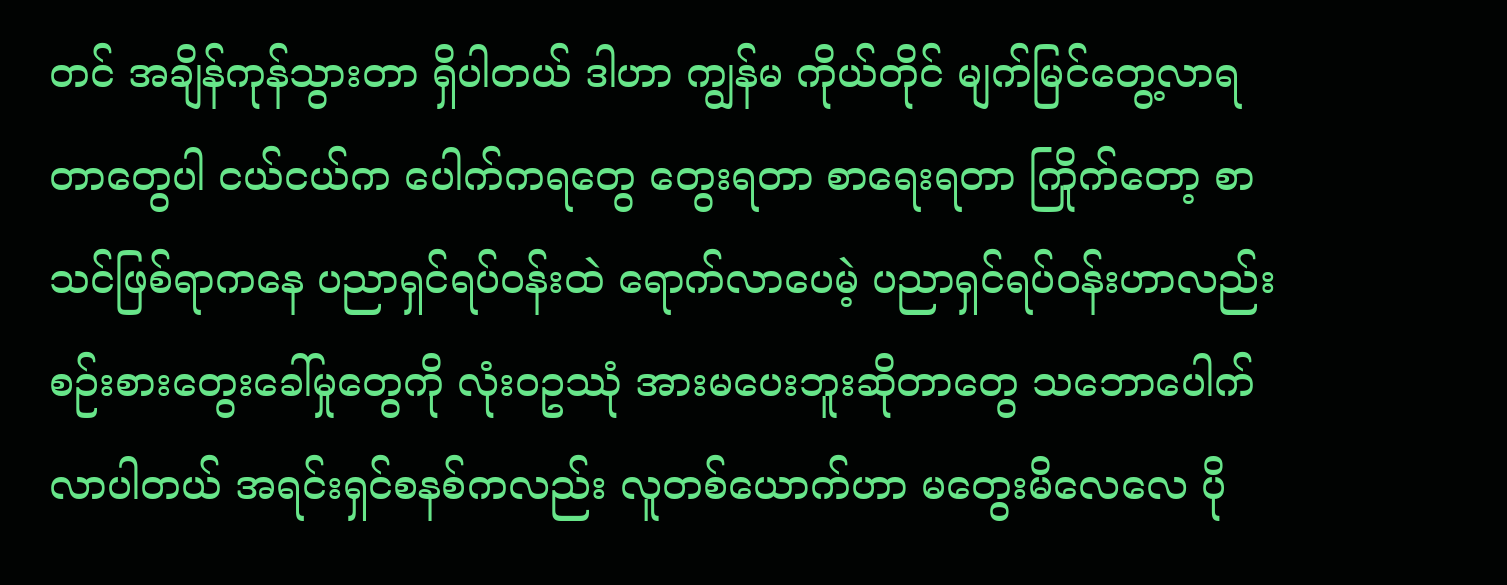တင် အချိန်ကုန်သွားတာ ရှိပါတယ် ဒါဟာ ကျွန်မ ကိုယ်တိုင် မျက်မြင်တွေ့လာရတာတွေပါ ငယ်ငယ်က ပေါက်ကရတွေ တွေးရတာ စာရေးရတာ ကြိုက်တော့ စာသင်ဖြစ်ရာကနေ ပညာရှင်ရပ်ဝန်းထဲ ရောက်လာပေမဲ့ ပညာရှင်ရပ်ဝန်းဟာလည်း စဉ်းစားတွေးခေါ်မှုတွေကို လုံးဝဥဿုံ အားမပေးဘူးဆိုတာတွေ သဘောပေါက်လာပါတယ် အရင်းရှင်စနစ်ကလည်း လူတစ်ယောက်ဟာ မတွေးမိလေလေ ပို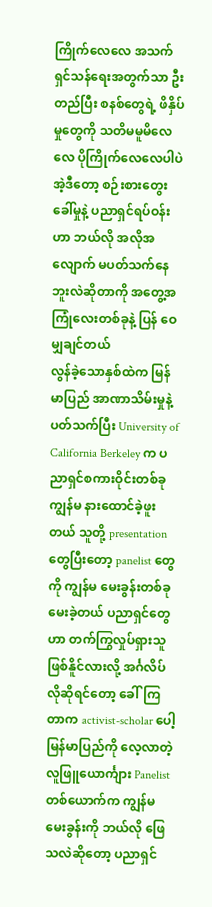ကြိုက်လေလေ အသက်ရှင်သန်ရေးအတွက်သာ ဦးတည်ပြီး စနစ်တွေရဲ့ ဖိနှိပ်မှုတွေကို သတိမမူမိလေလေ ပိုကြိုက်လေလေပါပဲ
အဲ့ဒီတော့ စဉ်းစားတွေးခေါ်မှုနဲ့ ပညာရှင်ရပ်ဝန်းဟာ ဘယ်လို အလိုအလျောက် မပတ်သက်နေဘူးလဲဆိုတာကို အတွေ့အကြုံလေးတစ်ခုနဲ့ ပြန် ဝေမျှချင်တယ်
လွန်ခဲ့သောနှစ်ထဲက မြန်မာပြည် အာဏာသိမ်းမှုနဲ့ ပတ်သက်ပြီး University of California Berkeley က ပညာရှင်စကားဝိုင်းတစ်ခု ကျွန်မ နားထောင်ခဲ့ဖူးတယ် သူတို့ presentation တွေပြီးတော့ panelist တွေကို ကျွန်မ မေးခွန်းတစ်ခု မေးခဲ့တယ် ပညာရှင်တွေဟာ တက်ကြွလှုပ်ရှားသူ ဖြစ်နိူင်လားလို့ အင်္ဂလိပ်လိုဆိုရင်တော့ ခေါ်ကြတာက activist-scholar ပေါ့ မြန်မာပြည်ကို လေ့လာတဲ့ လူဖြူယောင်္ကျား Panelist တစ်ယောက်က ကျွန်မ မေးခွန်းကို ဘယ်လို ဖြေသလဲဆိုတော့ ပညာရှင်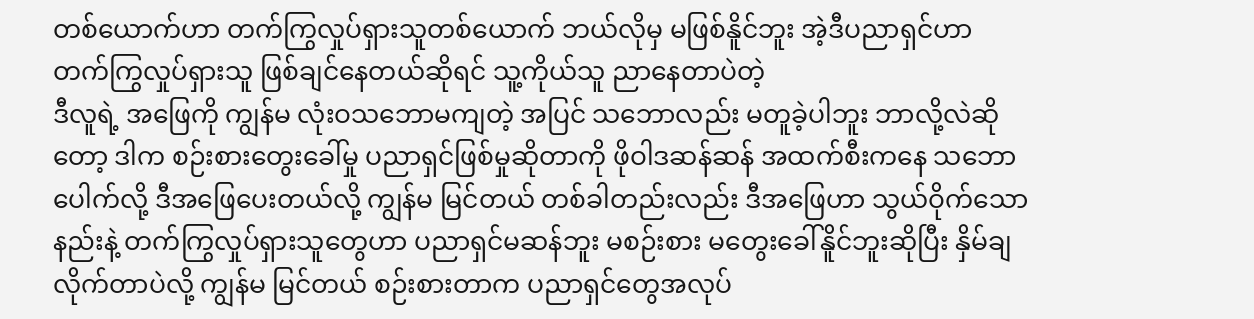တစ်ယောက်ဟာ တက်ကြွလှုပ်ရှားသူတစ်ယောက် ဘယ်လိုမှ မဖြစ်နိူင်ဘူး အဲ့ဒီပညာရှင်ဟာ တက်ကြွလှုပ်ရှားသူ ဖြစ်ချင်နေတယ်ဆိုရင် သူ့ကိုယ်သူ ညာနေတာပဲတဲ့
ဒီလူရဲ့ အဖြေကို ကျွန်မ လုံးဝသဘောမကျတဲ့ အပြင် သဘောလည်း မတူခဲ့ပါဘူး ဘာလို့လဲဆိုတော့ ဒါက စဉ်းစားတွေးခေါ်မှု ပညာရှင်ဖြစ်မှုဆိုတာကို ဖိုဝါဒဆန်ဆန် အထက်စီးကနေ သဘောပေါက်လို့ ဒီအဖြေပေးတယ်လို့ ကျွန်မ မြင်တယ် တစ်ခါတည်းလည်း ဒီအဖြေဟာ သွယ်ဝိုက်သောနည်းနဲ့ တက်ကြွလှုပ်ရှားသူတွေဟာ ပညာရှင်မဆန်ဘူး မစဉ်းစား မတွေးခေါ်နိူင်ဘူးဆိုပြီး နှိမ်ချလိုက်တာပဲလို့ ကျွန်မ မြင်တယ် စဉ်းစားတာက ပညာရှင်တွေအလုပ်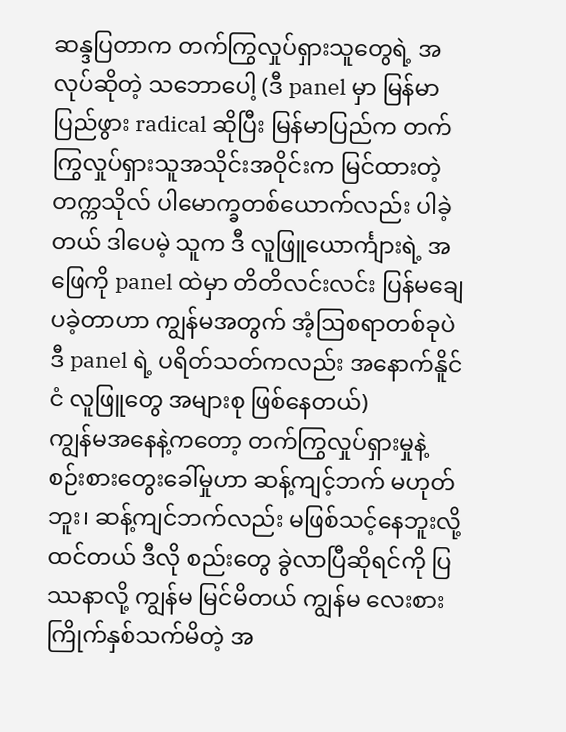ဆန္ဒပြတာက တက်ကြွလှုပ်ရှားသူတွေရဲ့ အလုပ်ဆိုတဲ့ သဘောပေါ့ (ဒီ panel မှာ မြန်မာပြည်ဖွား radical ဆိုပြီး မြန်မာပြည်က တက်ကြွလှုပ်ရှားသူအသိုင်းအဝိုင်းက မြင်ထားတဲ့ တက္ကသိုလ် ပါမောက္ခတစ်ယောက်လည်း ပါခဲ့တယ် ဒါပေမဲ့ သူက ဒီ လူဖြူယောင်္ကျားရဲ့ အဖြေကို panel ထဲမှာ တိတိလင်းလင်း ပြန်မချေပခဲ့တာဟာ ကျွန်မအတွက် အံ့ဩစရာတစ်ခုပဲ ဒီ panel ရဲ့ ပရိတ်သတ်ကလည်း အနောက်နိူင်ငံ လူဖြူတွေ အများစု ဖြစ်နေတယ်)
ကျွန်မအနေနဲ့ကတော့ တက်ကြွလှုပ်ရှားမှုနဲ့ စဉ်းစားတွေးခေါ်မှုဟာ ဆန့်ကျင့်ဘက် မဟုတ်ဘူး၊ ဆန့်ကျင်ဘက်လည်း မဖြစ်သင့်နေဘူးလို့ ထင်တယ် ဒီလို စည်းတွေ ခွဲလာပြီဆိုရင်ကို ပြဿနာလို့ ကျွန်မ မြင်မိတယ် ကျွန်မ လေးစားကြိုက်နှစ်သက်မိတဲ့ အ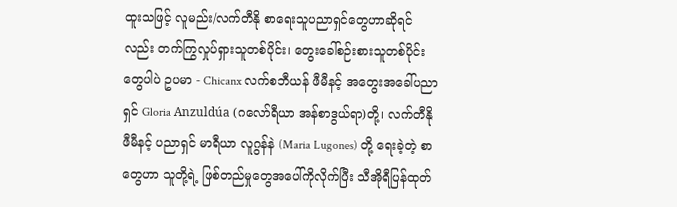ထူးသဖြင့် လူမည်း/လက်တီနို စာရေးသူပညာရှင်တွေဟာဆိုရင်လည်း တက်ကြွလှုပ်ရှားသူတစ်ပိုင်း၊ တွေးခေါ်စဉ်းစားသူတစ်ပိုင်းတွေပါပဲ ဥပမာ - Chicanx လက်စဘီယန် ဖီမီနင့် အတွေးအခေါ်ပညာရှင် Gloria Anzuldúa (ဂလော်ရီယာ အန်စာဒွယ်ရာ)တို့၊ လက်တီနို ဖီမီနင့် ပညာရှင် မာရီယာ လူဂွန်နဲ (Maria Lugones) တို့ ရေးခဲ့တဲ့ စာတွေဟာ သူတို့ရဲ့ ဖြစ်တည်မှုတွေအပေါ်ကိုလိုက်ပြီး သီအိုရီပြန်ထုတ်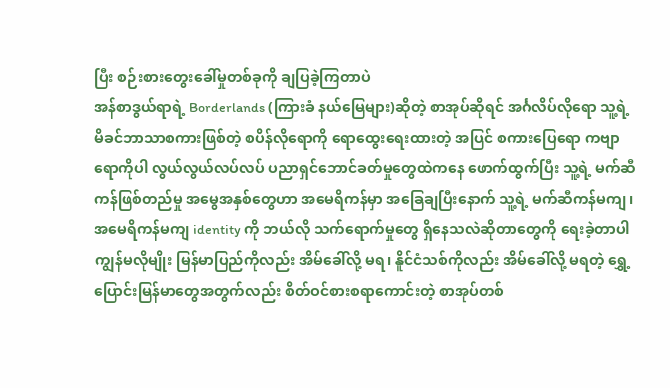ပြီး စဉ်းစားတွေးခေါ်မှုတစ်ခုကို ချပြခဲ့ကြတာပဲ
အန်စာဒွယ်ရာရဲ့ Borderlands (ကြားခံ နယ်မြေများ)ဆိုတဲ့ စာအုပ်ဆိုရင် အင်္ဂလိပ်လိုရော သူ့ရဲ့ မိခင်ဘာသာစကားဖြစ်တဲ့ စပိန်လိုရောကို ရောထွေးရေးထားတဲ့ အပြင် စကားပြေရော ကဗျာရောကိုပါ လွယ်လွယ်လပ်လပ် ပညာရှင်ဘောင်ခတ်မှုတွေထဲကနေ ဖောက်ထွက်ပြီး သူ့ရဲ့ မက်ဆီကန်ဖြစ်တည်မှု အမွေအနှစ်တွေဟာ အမေရိကန်မှာ အခြေချပြီးနောက် သူ့ရဲ့ မက်ဆီကန်မကျ၊ အမေရိကန်မကျ identity ကို ဘယ်လို သက်ရောက်မှုတွေ ရှိနေသလဲဆိုတာတွေကို ရေးခဲ့တာပါ ကျွန်မလိုမျိုး မြန်မာပြည်ကိုလည်း အိမ်ခေါ်လို့ မရ၊ နိူင်ငံသစ်ကိုလည်း အိမ်ခေါ်လို့ မရတဲ့ ရွှေ့ပြောင်းမြန်မာတွေအတွက်လည်း စိတ်ဝင်စားစရာကောင်းတဲ့ စာအုပ်တစ်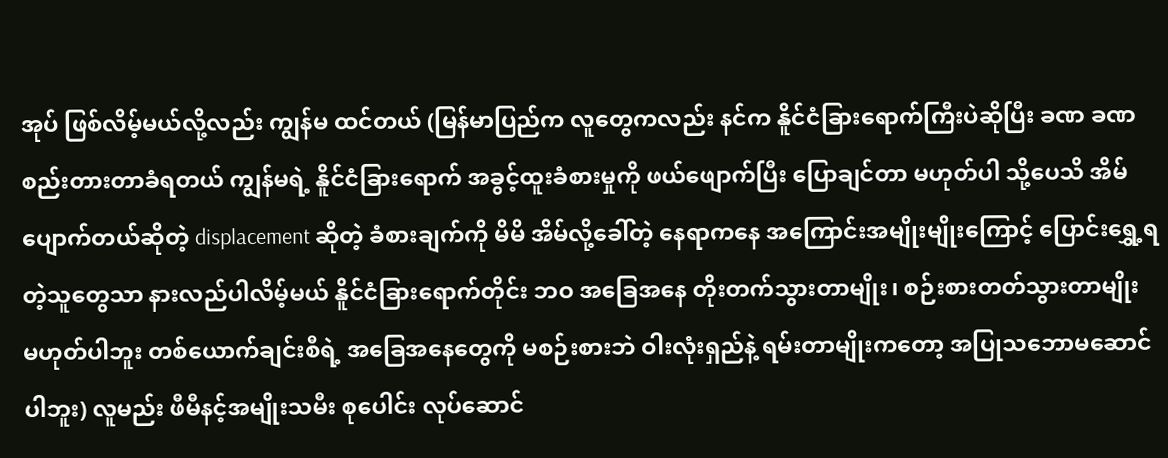အုပ် ဖြစ်လိမ့်မယ်လို့လည်း ကျွန်မ ထင်တယ် (မြန်မာပြည်က လူတွေကလည်း နင်က နိူင်ငံခြားရောက်ကြီးပဲဆိုပြီး ခဏ ခဏ စည်းတားတာခံရတယ် ကျွန်မရဲ့ နိူင်ငံခြားရောက် အခွင့်ထူးခံစားမှုကို ဖယ်ဖျောက်ပြီး ပြောချင်တာ မဟုတ်ပါ သို့ပေသိ အိမ်ပျောက်တယ်ဆိုတဲ့ displacement ဆိုတဲ့ ခံစားချက်ကို မိမိ အိမ်လို့ခေါ်တဲ့ နေရာကနေ အကြောင်းအမျိုးမျိုးကြောင့် ပြောင်းရွှေ့ရတဲ့သူတွေသာ နားလည်ပါလိမ့်မယ် နိူင်ငံခြားရောက်တိုင်း ဘဝ အခြေအနေ တိုးတက်သွားတာမျိုး၊ စဉ်းစားတတ်သွားတာမျိုး မဟုတ်ပါဘူး တစ်ယောက်ချင်းစီရဲ့ အခြေအနေတွေကို မစဉ်းစားဘဲ ဝါးလုံးရှည်နဲ့ ရမ်းတာမျိုးကတော့ အပြုသဘောမဆောင်ပါဘူး) လူမည်း ဖီမီနင့်အမျိုးသမီး စုပေါင်း လုပ်ဆောင်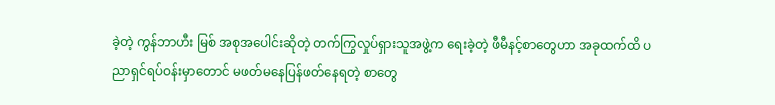ခဲ့တဲ့ ကွန်ဘာဟီး မြစ် အစုအပေါင်းဆိုတဲ့ တက်ကြွလှုပ်ရှားသူအဖွဲ့က ရေးခဲ့တဲ့ ဖီမီနင့်စာတွေဟာ အခုထက်ထိ ပညာရှင်ရပ်ဝန်းမှာတောင် မဖတ်မနေပြန်ဖတ်နေရတဲ့ စာတွေ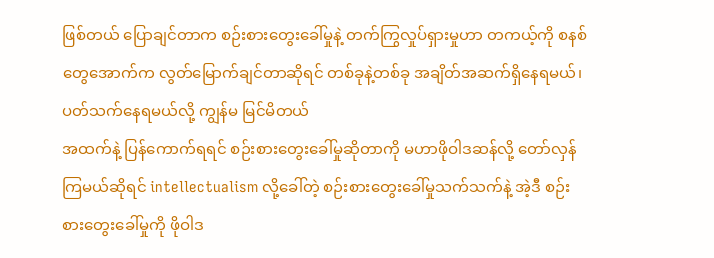ဖြစ်တယ် ပြောချင်တာက စဉ်းစားတွေးခေါ်မှုနဲ့ တက်ကြွလှုပ်ရှားမှုဟာ တကယ့်ကို စနစ်တွေအောက်က လွတ်မြောက်ချင်တာဆိုရင် တစ်ခုနဲ့တစ်ခု အချိတ်အဆက်ရှိနေရမယ်၊ ပတ်သက်နေရမယ်လို့ ကျွန်မ မြင်မိတယ်
အထက်နဲ့ ပြန်ကောက်ရရင် စဉ်းစားတွေးခေါ်မှုဆိုတာကို မဟာဖိုဝါဒဆန်လို့ တော်လှန်ကြမယ်ဆိုရင် intellectualism လို့ခေါ်တဲ့ စဉ်းစားတွေးခေါ်မှုသက်သက်နဲ့ အဲ့ဒီ စဉ်းစားတွေးခေါ်မှုကို ဖိုဝါဒ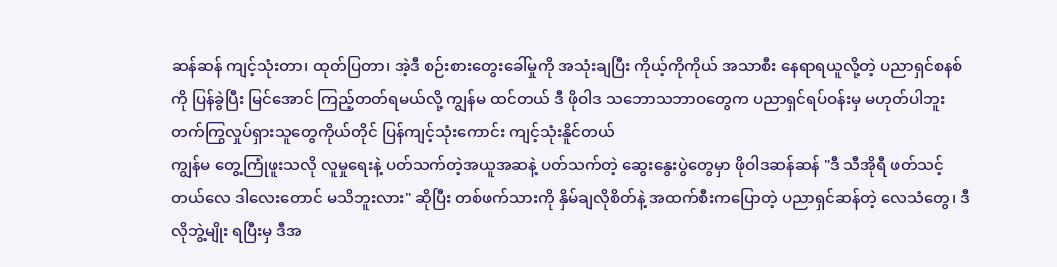ဆန်ဆန် ကျင့်သုံးတာ၊ ထုတ်ပြတာ၊ အဲ့ဒီ စဉ်းစားတွေးခေါ်မှုကို အသုံးချပြီး ကိုယ့်ကိုကိုယ် အသာစီး နေရာရယူလို့တဲ့ ပညာရှင်စနစ်ကို ပြန်ခွဲပြီး မြင်အောင် ကြည့်တတ်ရမယ်လို့ ကျွန်မ ထင်တယ် ဒီ ဖိုဝါဒ သဘောသဘာဝတွေက ပညာရှင်ရပ်ဝန်းမှ မဟုတ်ပါဘူး တက်ကြွလှုပ်ရှားသူတွေကိုယ်တိုင် ပြန်ကျင့်သုံးကောင်း ကျင့်သုံးနိူင်တယ်
ကျွန်မ တွေ့ကြုံဖူးသလို လူမှုရေးနဲ့ ပတ်သက်တဲ့အယူအဆနဲ့ ပတ်သက်တဲ့ ဆွေးနွေးပွဲတွေမှာ ဖိုဝါဒဆန်ဆန် "ဒီ သီအိုရီ ဖတ်သင့်တယ်လေ ဒါလေးတောင် မသိဘူးလား" ဆိုပြီး တစ်ဖက်သားကို နှိမ်ချလိုစိတ်နဲ့ အထက်စီးကပြောတဲ့ ပညာရှင်ဆန်တဲ့ လေသံတွေ၊ ဒီလိုဘွဲ့မျိုး ရပြီးမှ ဒီအ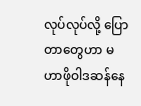လုပ်လုပ်လို့ ပြောတာတွေဟာ မဟာဖိုဝါဒဆန်နေ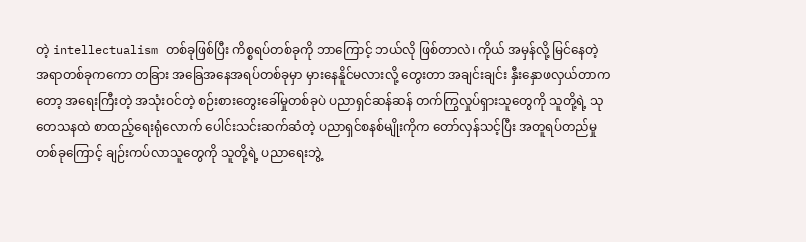တဲ့ intellectualism တစ်ခုဖြစ်ပြီး ကိစ္စရပ်တစ်ခုကို ဘာကြောင့် ဘယ်လို ဖြစ်တာလဲ၊ ကိုယ် အမှန်လို့ မြင်နေတဲ့ အရာတစ်ခုကကော တခြား အခြေအနေအရပ်တစ်ခုမှာ မှားနေနိူင်မလားလို့ တွေးတာ အချင်းချင်း နှီးနှောဖလှယ်တာကတော့ အရေးကြီးတဲ့ အသုံးဝင်တဲ့ စဉ်းစားတွေးခေါ်မှုတစ်ခုပဲ ပညာရှင်ဆန်ဆန် တက်ကြွလှုပ်ရှားသူတွေကို သူတို့ရဲ့ သုတေသနထဲ စာထည့်ရေးရုံလောက် ပေါင်းသင်းဆက်ဆံတဲ့ ပညာရှင်စနစ်မျိုးကိုက တော်လှန်သင့်ပြီး အတူရပ်တည်မှုတစ်ခုကြောင့် ချဉ်းကပ်လာသူတွေကို သူတို့ရဲ့ ပညာရေးဘွဲ့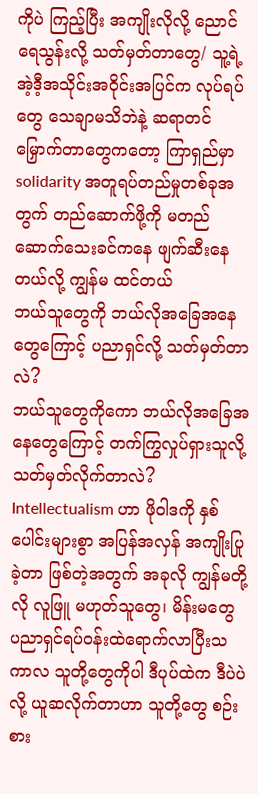ကိုပဲ ကြည့်ပြီး အကျိုးလိုလို့ ညောင်ရေသွန်းလို့ သတ်မှတ်တာတွေ/ သူ့ရဲ့ အဲ့ဒီ့အသိုင်းအဝိုင်းအပြင်က လုပ်ရပ်တွေ သေချာမသိဘဲနဲ့ ဆရာတင်မြှောက်တာတွေကတော့ ကြာရှည်မှာ solidarity အတူရပ်တည်မှုတစ်ခုအတွက် တည်ဆောက်ဖို့ကို မတည်ဆောက်သေးခင်ကနေ ဖျက်ဆီးနေတယ်လို့ ကျွန်မ ထင်တယ်
ဘယ်သူတွေကို ဘယ်လိုအခြေအနေတွေကြောင့် ပညာရှင်လို့ သတ်မှတ်တာလဲ?
ဘယ်သူတွေကိုကော ဘယ်လိုအခြေအနေတွေကြောင့် တက်ကြွလှုပ်ရှားသူလို့သတ်မှတ်လိုက်တာလဲ?
Intellectualism ဟာ ဖိုဝါဒကို နှစ်ပေါင်းများစွာ အပြန်အလှန် အကျိုးပြုခဲ့တာ ဖြစ်တဲ့အတွက် အခုလို ကျွန်မတို့လို လူဖြူ မဟုတ်သူတွေ၊ မိန်းမတွေ ပညာရှင်ရပ်ဝန်းထဲရောက်လာပြီးသကာလ သူတို့တွေကိုပါ ဒီပုပ်ထဲက ဒီပဲပဲလို့ ယူဆလိုက်တာဟာ သူတို့တွေ စဉ်းစား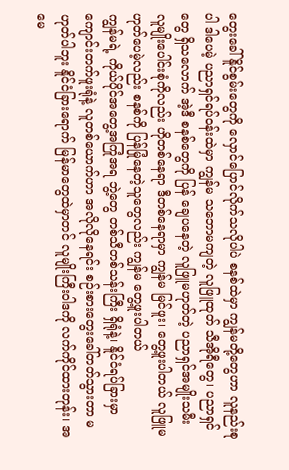တွေးခေါ်နိူင်စွမ်းတွေကို လှောင်ပြောင်လိုက်သလိုပါပဲ စနစ်ထဲမှာ ကျွန်မတို့တွေဟာ လူနည်းစုပါ ဒါပေမဲ့ ပညာရှင်ရပ်ဝန်းထဲမှာ ကျွန်မ သဘောမကျတဲ့ လူဖြူထုတ် သီအိုရီတွေ၊ ပညာရှင်တွေ ရှိသလောက် အဲ့ဒီ စနစ်တွေကို ပြန် ချေပနေတဲ့ လူဖြူမဟုတ်တဲ့ ပညာရှင်အမျိုးသမီး လူမျိုးပေါင်းစုံကိုလည်း ဟိုတစ်နေရာ ဒီတစ်နေရာမှာ ကျွန်မ မြင်ဖူး၊ တွေ့ဖူးပါတယ် လူဖြူမဟုတ်ပေမဲ့လည်း စနစ်ကို ပြန်မြုံနေတဲ့သူတွေလည်း ကျွန်မ တွေ့ဖူးပါတယ်
ကျွန်မရဲ့ ကိုယ်ပိုင်အတွေ့အကြုံအရ ဘွဲ့တွေ တစ်သီတစ်သန်းကြီး ရှိရုံနဲ့၊ နိူင်ငံရပ်ခြားမှာ ကျောင်းတက်ဖူးရုံနဲ့ လူတစ်ယောက်ဟာ အလိုလိုနေရင်း စဉ်းစားတွေးခေါ်တတ်သွားတာ မဟုတ်ပါဘူး နိူင်ငံခြားရောက် မြန်မာတွေထဲမှာတင် လူမျိုးကြီးဝါဒကို လက်ကိုင်ထားတုန်း၊ အမေ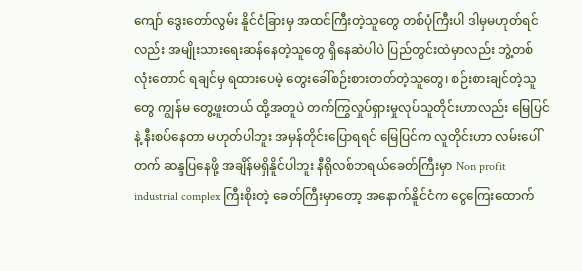ကျော် ဒွေးတော်လွမ်း နိူင်ငံခြားမှ အထင်ကြီးတဲ့သူတွေ တစ်ပုံကြီးပါ ဒါမှမဟုတ်ရင်လည်း အမျိုးသားရေးဆန်နေတဲ့သူတွေ ရှိနေဆဲပါပဲ ပြည်တွင်းထဲမှာလည်း ဘွဲ့တစ်လုံးတောင် ရချင်မှ ရထားပေမဲ့ တွေးခေါ်စဉ်းစားတတ်တဲ့သူတွေ၊ စဉ်းစားချင်တဲ့သူတွေ ကျွန်မ တွေ့ဖူးတယ် ထို့အတူပဲ တက်ကြွလှုပ်ရှားမှုလုပ်သူတိုင်းဟာလည်း မြေပြင်နဲ့ နီးစပ်နေတာ မဟုတ်ပါဘူး အမှန်တိုင်းပြောရရင် မြေပြင်က လူတိုင်းဟာ လမ်းပေါ်တက် ဆန္ဒပြနေဖို့ အချိန်မရှိနိူင်ပါဘူး နီရိုလစ်ဘရယ်ခေတ်ကြီးမှာ Non profit industrial complex ကြီးစိုးတဲ့ ခေတ်ကြီးမှာတော့ အနောက်နိူင်ငံက ငွေကြေးထောက်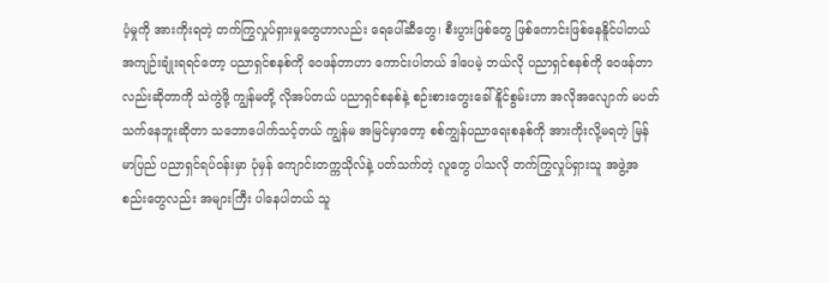ပံ့မှုကို အားကိုးရတဲ့ တက်ကြွလှုပ်ရှားမှုတွေဟာလည်း ရေပေါ်ဆီတွေ၊ စီးပွားဖြစ်တွေ ဖြစ်ကောင်းဖြစ်နေနိူင်ပါတယ်
အကျဉ်းချုံးရရင်တော့ ပညာရှင်စနစ်ကို ဝေဖန်တာဟာ ကောင်းပါတယ် ဒါပေမဲ့ ဘယ်လို ပညာရှင်စနစ်ကို ဝေဖန်တာလည်းဆိုတာကို သဲကွဲဖို့ ကျွန်မတို့ လိုအပ်တယ် ပညာရှင်စနစ်နဲ့ စဉ်းစားတွေးခေါ်နိူင်စွမ်းဟာ အလိုအလျောက် မပတ်သက်နေဘူးဆိုတာ သဘောပေါက်သင့်တယ် ကျွန်မ အမြင်မှာတော့ စစ်ကျွန်ပညာရေးစနစ်ကို အားကိုးလို့မရတဲ့ မြန်မာပြည် ပညာရှင်ရပ်ဝန်းမှာ ပုံမှန် ကျောင်းတက္ကသိုလ်နဲ့ ပတ်သက်တဲ့ လူတွေ ပါသလို တက်ကြွလှုပ်ရှားသူ အဖွဲ့အစည်းတွေလည်း အများကြီး ပါနေပါတယ် သူ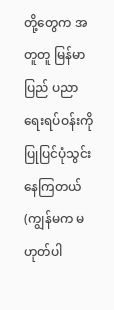တို့တွေက အတူတူ မြန်မာပြည် ပညာရေးရပ်ဝန်းကို ပြုပြင်ပုံသွင်းနေကြတယ် (ကျွန်မက မဟုတ်ပါ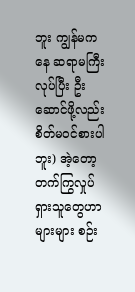ဘူး ကျွန်မကနေ ဆရာမကြီးလုပ်ပြီး ဦးဆောင်ဖို့လည်း စိတ်မဝင်စားပါဘူး) အဲ့တော့ တက်ကြွလှုပ်ရှားသူတွေဟာ များများ စဉ်း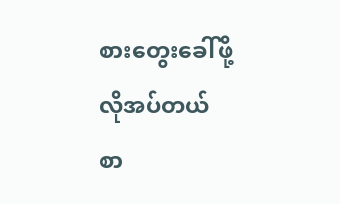စားတွေးခေါ်ဖို့ လိုအပ်တယ် စာ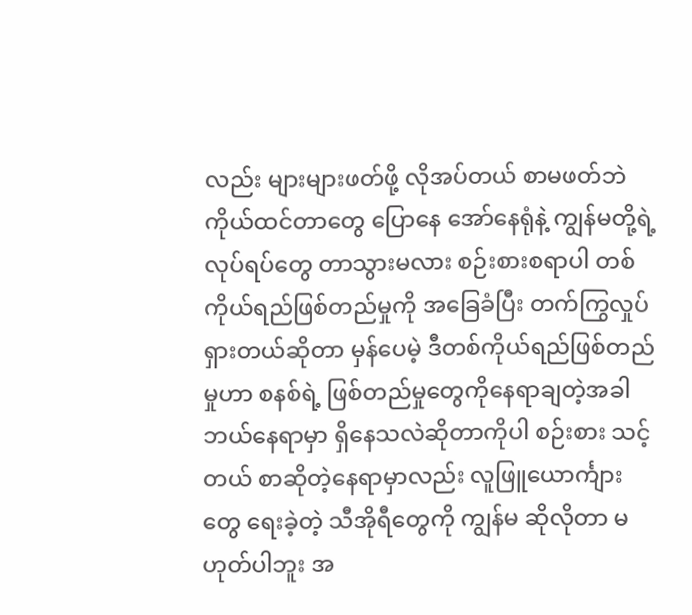လည်း များများဖတ်ဖို့ လိုအပ်တယ် စာမဖတ်ဘဲ ကိုယ်ထင်တာတွေ ပြောနေ အော်နေရုံနဲ့ ကျွန်မတို့ရဲ့ လုပ်ရပ်တွေ တာသွားမလား စဉ်းစားစရာပါ တစ်ကိုယ်ရည်ဖြစ်တည်မှုကို အခြေခံပြီး တက်ကြွလှုပ်ရှားတယ်ဆိုတာ မှန်ပေမဲ့ ဒီတစ်ကိုယ်ရည်ဖြစ်တည်မှုဟာ စနစ်ရဲ့ ဖြစ်တည်မှုတွေကိုနေရာချတဲ့အခါ ဘယ်နေရာမှာ ရှိနေသလဲဆိုတာကိုပါ စဉ်းစား သင့်တယ် စာဆိုတဲ့နေရာမှာလည်း လူဖြူယောင်္ကျားတွေ ရေးခဲ့တဲ့ သီအိုရီတွေကို ကျွန်မ ဆိုလိုတာ မဟုတ်ပါဘူး အ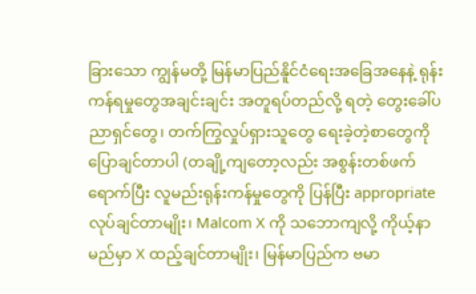ခြားသော ကျွန်မတို့ မြန်မာပြည်နိူင်ငံရေးအခြေအနေနဲ့ ရုန်းကန်ရမှုတွေအချင်းချင်း အတူရပ်တည်လို့ ရတဲ့ တွေးခေါ်ပညာရှင်တွေ၊ တက်ကြွလှုပ်ရှားသူတွေ ရေးခဲ့တဲ့စာတွေကို ပြောချင်တာပါ (တချို့ကျတော့လည်း အစွန်းတစ်ဖက်ရောက်ပြီး လူမည်းရုန်းကန်မှုတွေကို ပြန်ပြီး appropriate လုပ်ချင်တာမျိုး၊ Malcom X ကို သဘောကျလို့ ကိုယ့်နာမည်မှာ X ထည့်ချင်တာမျိုး၊ မြန်မာပြည်က ဗမာ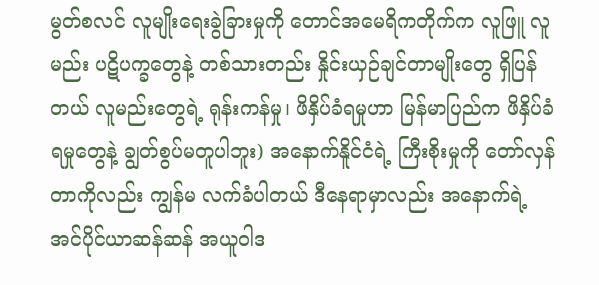မွတ်စလင် လူမျိုးရေးခွဲခြားမှုကို တောင်အမေရိကတိုက်က လူဖြူ လူမည်း ပဋိပက္ခတွေနဲ့ တစ်သားတည်း နှိုင်းယှဉ်ချင်တာမျိုးတွေ ရှိပြန်တယ် လူမည်းတွေရဲ့ ရုန်းကန်မှု၊ ဖိနှိပ်ခံရမှုဟာ မြန်မာပြည်က ဖိနှိပ်ခံရမှုတွေနဲ့ ချွတ်စွပ်မတူပါဘူး) အနောက်နိူင်ငံရဲ့ ကြီးစိုးမှုကို တော်လှန်တာကိုလည်း ကျွန်မ လက်ခံပါတယ် ဒီနေရာမှာလည်း အနောက်ရဲ့ အင်ပိုင်ယာဆန်ဆန် အယူဝါဒ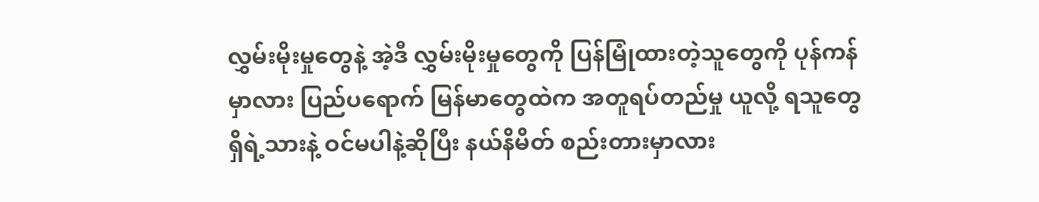လွှမ်းမိုးမှုတွေနဲ့ အဲ့ဒီ လွှမ်းမိုးမှုတွေကို ပြန်မြုံထားတဲ့သူတွေကို ပုန်ကန်မှာလား ပြည်ပရောက် မြန်မာတွေထဲက အတူရပ်တည်မှု ယူလို့ ရသူတွေ ရှိရဲ့သားနဲ့ ဝင်မပါနဲ့ဆိုပြီး နယ်နိမိတ် စည်းတားမှာလား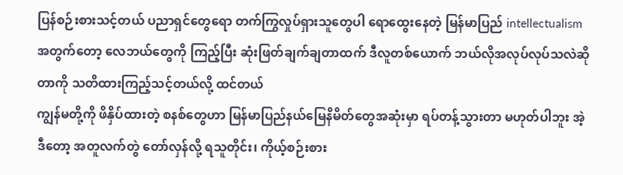ပြန်စဉ်းစားသင့်တယ် ပညာရှင်တွေရော တက်ကြွလှုပ်ရှားသူတွေပါ ရောထွေးနေတဲ့ မြန်မာပြည် intellectualism အတွက်တော့ လေဘယ်တွေကို ကြည့်ပြီး ဆုံးဖြတ်ချက်ချတာထက် ဒီလူတစ်ယောက် ဘယ်လိုအလုပ်လုပ်သလဲဆိုတာကို သတိထားကြည့်သင့်တယ်လို့ ထင်တယ်
ကျွန်မတို့ကို ဖိနှိပ်ထားတဲ့ စနစ်တွေဟာ မြန်မာပြည်နယ်မြေနိမိတ်တွေအဆုံးမှာ ရပ်တန့်သွားတာ မဟုတ်ပါဘူး အဲ့ဒီတော့ အတူလက်တွဲ တော်လှန်လို့ ရသူတိုင်း၊ ကိုယ့်စဉ်းစား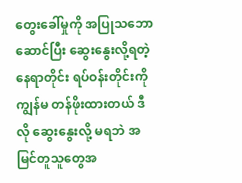တွေးခေါ်မှုကို အပြုသဘောဆောင်ပြီး ဆွေးနွေးလို့ရတဲ့ နေရာတိုင်း ရပ်ဝန်းတိုင်းကို ကျွန်မ တန်ဖိုးထားတယ် ဒီလို ဆွေးနွေးလို့ မရဘဲ အမြင်တူသူတွေအ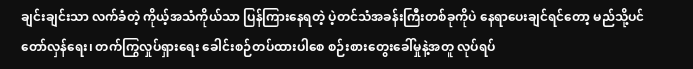ချင်းချင်းသာ လက်ခံတဲ့ ကိုယ့်အသံကိုယ်သာ ပြန်ကြားနေရတဲ့ ပဲ့တင်သံအခန်းကြီးတစ်ခုကိုပဲ နေရာပေးချင်ရင်တော့ မည်သို့ပင် တော်လှန်ရေး၊ တက်ကြွလှုပ်ရှားရေး ခေါင်းစဉ်တပ်ထားပါစေ စဉ်းစားတွေးခေါ်မှုနဲ့အတူ လုပ်ရပ်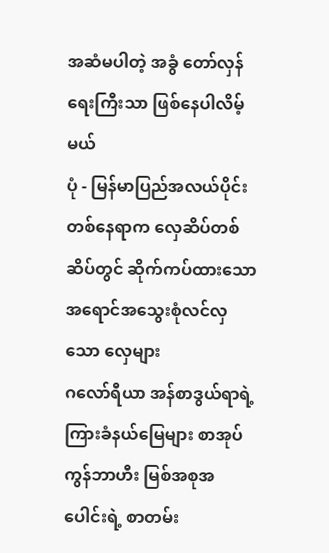အဆံမပါတဲ့ အခွံ တော်လှန်ရေးကြီးသာ ဖြစ်နေပါလိမ့်မယ်
ပုံ - မြန်မာပြည်အလယ်ပိုင်းတစ်နေရာက လှေဆိပ်တစ်ဆိပ်တွင် ဆိုက်ကပ်ထားသော အရောင်အသွေးစုံလင်လှသော လှေများ
ဂလော်ရီယာ အန်စာဒွယ်ရာရဲ့ ကြားခံနယ်မြေများ စာအုပ်
ကွန်ဘာဟီး မြစ်အစုအပေါင်းရဲ့ စာတမ်း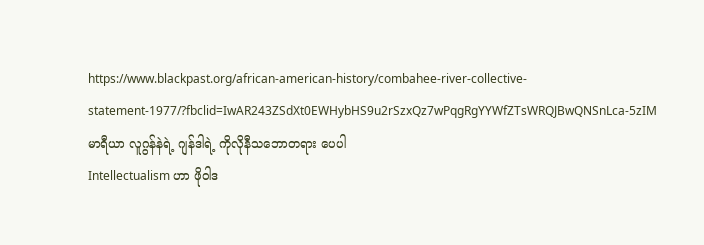https://www.blackpast.org/african-american-history/combahee-river-collective-statement-1977/?fbclid=IwAR243ZSdXt0EWHybHS9u2rSzxQz7wPqgRgYYWfZTsWRQJBwQNSnLca-5zIM
မာရီယာ လူဂွန်နဲရဲ့ ဂျန်ဒါရဲ့ ကိုလိုနီသဘောတရား ပေပါ
Intellectualism ဟာ ဖိုဝါဒ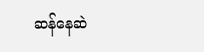ဆန်နေဆဲ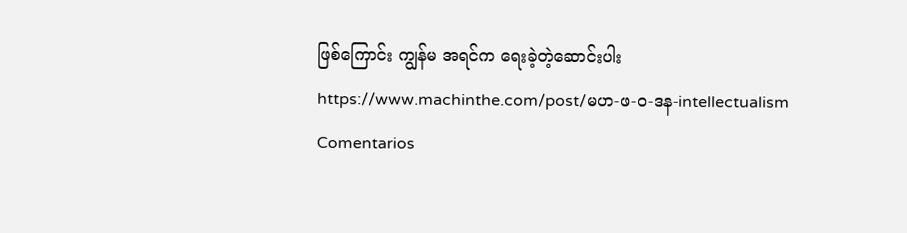ဖြစ်ကြောင်း ကျွန်မ အရင်က ရေးခဲ့တဲ့ဆောင်းပါး
https://www.machinthe.com/post/မဟ-ဖ-ဝ-ဒန-intellectualism
Comentarios